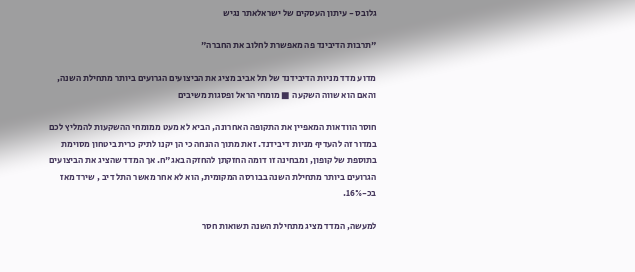גלובס - עיתון העסקים של ישראלאתר נגיש

"תרבות הדיבינד פה מאפשרת לחלוב את החברה"

מדוע מדד מניות הדיבידנד של תל אביב מציג את הביצועים הגרועים ביותר מתחילת השנה, והאם הוא שווה השקעה ■ מומחי הראל ופסגות משיבים

חוסר הוודאות המאפיין את התקופה האחרונה, הביא לא מעט ממומחי ההשקעות להמליץ לכם במדור זה להעדיף מניות דיבידנד. זאת מתוך ההנחה כי הן יקנו לתיק כרית ביטחון מסוימת בתוספת של קופון, ומבחינה זו דומה החזקתן להחזקה באג"ח. אך המדד שהציג את הביצועים הגרועים ביותר מתחילת השנה בבורסה המקומית, הוא לא אחר מאשר התל דיב , שירד מאז בכ-16%.

למעשה, המדד מציג מתחילת השנה תשואות חסר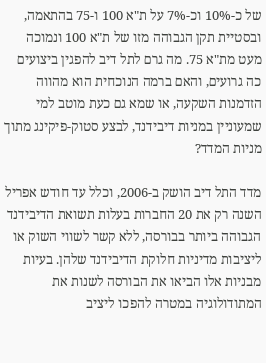של כ-10% וכ-7% על ת"א 100 ו-75 בהתאמה, ובסטיית תקן הגבוהה מזו של ת"א 100 ונמוכה מעט מת"א 75. מה גרם לתל דיב להפגין ביצועים כה גרועים, והאם ברמה הנוכחית הוא מהווה הזדמנות השקעה, או שמא גם כעת מוטב למי שמעוניין במניות דיבידנד, לבצע סטוק-פיקינג מתוך מניות המדד?

מדד התל דיב הושק ב-2006, וכלל עד חודש אפריל השנה רק את 20 החברות בעלות תשואת הדיבידנד הגבוהה ביותר בבורסה, ללא קשר לשווי השוק או ליציבות מדיניות חלוקת הדיבידנד שלהן. בעיות מבניות אלו הביאו את הבורסה לשנות את המתודולוגיה במטרה להפכו ליציב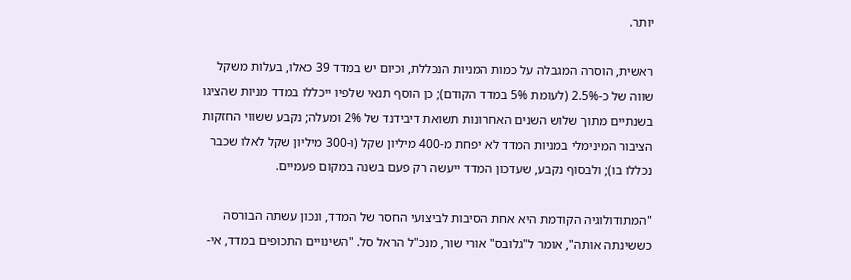יותר.

ראשית, הוסרה המגבלה על כמות המניות הנכללת, וכיום יש במדד 39 כאלו, בעלות משקל שווה של כ-2.5% (לעומת 5% במדד הקודם); כן הוסף תנאי שלפיו ייכללו במדד מניות שהציגו בשנתיים מתוך שלוש השנים האחרונות תשואת דיבידנד של 2% ומעלה; נקבע ששווי החזקות הציבור המינימלי במניות המדד לא יפחת מ-400 מיליון שקל (ו-300 מיליון שקל לאלו שכבר נכללו בו); ולבסוף נקבע, שעדכון המדד ייעשה רק פעם בשנה במקום פעמיים.

"המתודולוגיה הקודמת היא אחת הסיבות לביצועי החסר של המדד, ונכון עשתה הבורסה כששינתה אותה", אומר ל"גלובס" אורי שור, מנכ"ל הראל סל. "השינויים התכופים במדד, אי-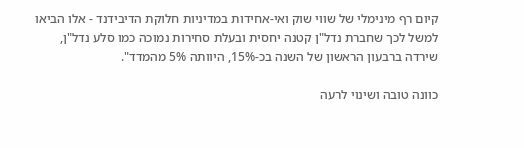קיום רף מינימלי של שווי שוק ואי-אחידות במדיניות חלוקת הדיבידנד - אלו הביאו למשל לכך שחברת נדל"ן קטנה יחסית ובעלת סחירות נמוכה כמו סלע נדל"ן, שירדה ברבעון הראשון של השנה בכ-15%, היוותה 5% מהמדד".

כוונה טובה ושינוי לרעה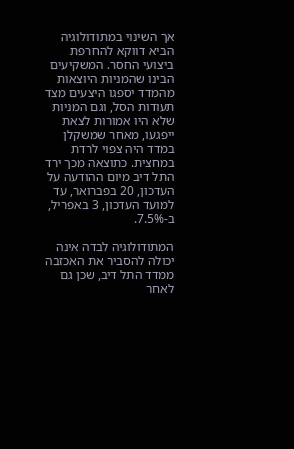אך השינוי במתודולוגיה הביא דווקא להחרפת ביצועי החסר. המשקיעים הבינו שהמניות היוצאות מהמדד יספגו היצעים מצד תעודות הסל, וגם המניות שלא היו אמורות לצאת ייפגעו, מאחר שמשקלן במדד היה צפוי לרדת במחצית. כתוצאה מכך ירד התל דיב מיום ההודעה על העדכון, 20 בפברואר, עד למועד העדכון, 3 באפריל, ב-7.5%.

המתודולוגיה לבדה אינה יכולה להסביר את האכזבה ממדד התל דיב, שכן גם לאחר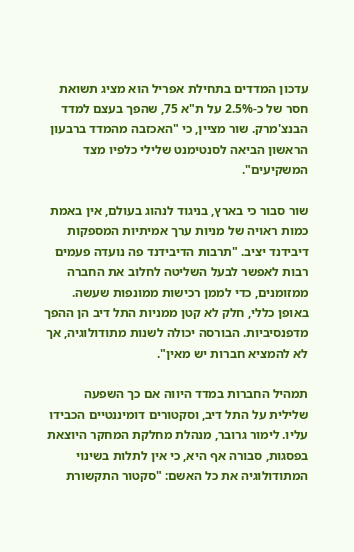עדכון המדדים בתחילת אפריל הוא מציג תשואת חסר של כ-2.5% על ת"א 75, שהפך בעצם למדד הבנצ'מרק. שור מציין, כי "האכזבה מהמדד ברבעון הראשון הביאה לסנטימנט שלילי כלפיו מצד המשקיעים".

שור סבור כי בארץ, בניגוד לנהוג בעולם, אין באמת כמות ראויה של מניות ערך אמיתיות המספקות דיבידנד יציב. "תרבות הדיבידנד פה נועדה פעמים רבות לאפשר לבעל השליטה לחלוב את החברה ממזומנים, כדי לממן רכישות ממונפות שעשה. באופן כללי, חלק לא קטן ממניות התל דיב הן ההפך מדפנסיביות. הבורסה יכולה לשנות מתודולוגיה, אך לא להמציא חברות יש מאין".

תמהיל החברות במדד היווה אם כך השפעה שלילית על התל דיב, וסקטורים דומיננטיים הכבידו עליו. לימור גרובר, מנהלת מחלקת המחקר היוצאת בפסגות, סבורה אף היא, כי אין לתלות בשינוי המתודולוגיה את כל האשם: "סקטור התקשורת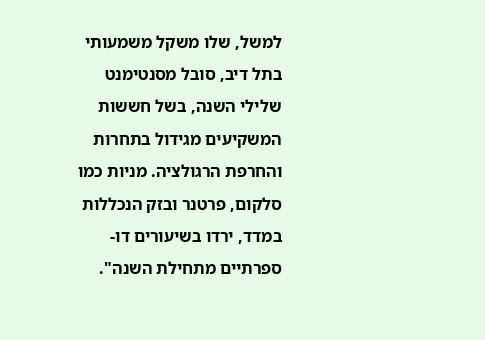למשל, שלו משקל משמעותי בתל דיב, סובל מסנטימנט שלילי השנה, בשל חששות המשקיעים מגידול בתחרות והחרפת הרגולציה. מניות כמו סלקום, פרטנר ובזק הנכללות במדד, ירדו בשיעורים דו-ספרתיים מתחילת השנה".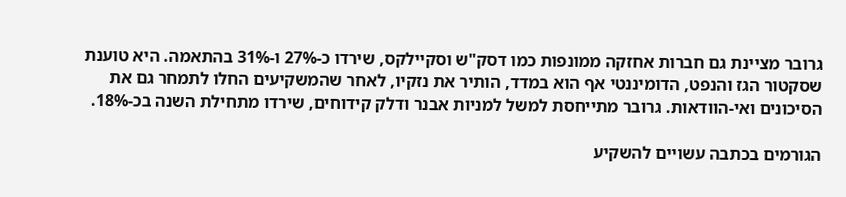גרובר מציינת גם חברות אחזקה ממונפות כמו דסק"ש וסקיילקס, שירדו כ-27% ו-31% בהתאמה. היא טוענת שסקטור הגז והנפט, הדומיננטי אף הוא במדד, הותיר את נזקיו, לאחר שהמשקיעים החלו לתמחר גם את הסיכונים ואי-הוודאות. גרובר מתייחסת למשל למניות אבנר ודלק קידוחים, שירדו מתחילת השנה בכ-18%.

הגורמים בכתבה עשויים להשקיע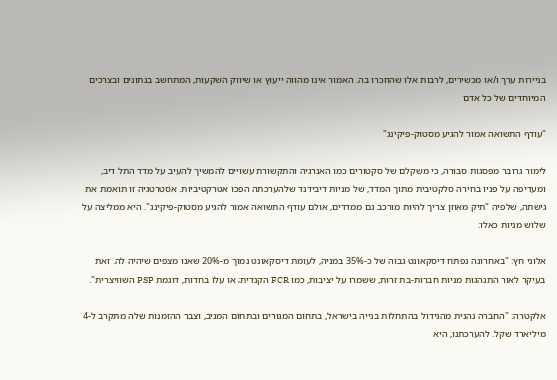בניירות ערך ו/או מכשירים, לרבות אלו שהוזכרו בה. האמור אינו מהווה ייעוץ או שיווק השקעות, המתחשב בנתונים ובצרכים המיוחדים של כל אדם

"עודף התשואה אמור להגיע מסטוק-פיקינג"

לימור גרובר מפסגות סבורה, כי משקלם של סקטורים כמו האנרגיה והתקשורת עשויים להמשיך להעיב על מדד התל דיב, ומעדיפה על פניו בחירה סלקטיבית מתוך המדד, של מניות דיבידנד שלהערכתה הפכו אטרקטיביות. אסטרטגיה זו תואמת את גישתה, שלפיה "תיק מאוזן צריך להיות מורכב גם ממדדים, אולם עודף התשואה אמור להגיע מסטוק-פיקינג". היא ממליצה על שלוש מניות כאלו:

אלוני חץ: "באחרונה נפתח דיסקאונט גבוה של כ-35% במניה, לעומת דיסקאונט נמוך מ-20% שאנו מצפים שיהיה לה. זאת בעיקר לאור התנהגות מניות חברות-בת זרות, ששמרו על יציבות, כמו FCR הקנדית; או עלו בחדות, דוגמת PSP השוויצרית".

אלקטרה: "החברה נהנית מהגידול בהתחלות בנייה בישראל, בתחום המגורים ובתחום המניב, וצבר ההזמנות שלה מתקרב ל-4 מיליארד שקל. להערכתנו, היא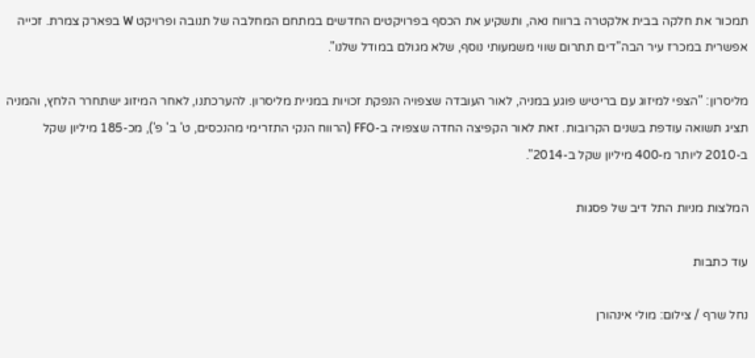תמכור את חלקה בבית אלקטרה ברווח נאה, ותשקיע את הכסף בפרויקטים החדשים במתחם המחלבה של תנובה ופרויקט W בפארק צמרת. זכייה אפשרית במכרז עיר הבה"דים תתרום שווי משמעותי נוסף, שלא מגולם במודל שלנו".

מליסרון: "הצפי למיזוג עם בריטיש פוגע במניה, לאור העובדה שצפויה הנפקת זכויות במניית מליסרון. להערכתנו, לאחר המיזוג ישתחרר הלחץ, והמניה תציג תשואה עודפת בשנים הקרובות. זאת לאור הקפיצה החדה שצפויה ב-FFO (הרווח הנקי התזרימי מהנכסים, ט' ב' פ'), מכ-185 מיליון שקל ב-2010 ליותר מ-400 מיליון שקל ב-2014".

המלצות מניות התל דיב של פסגות

עוד כתבות

נחל שרף / צילום: מולי אינהורן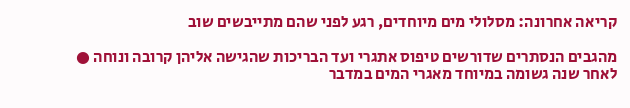קריאה אחרונה: מסלולי מים מיוחדים, רגע לפני שהם מתייבשים שוב

מהגבים הנסתרים שדורשים טיפוס אתגרי ועד הבריכות שהגישה אליהן קרובה ונוחה ● לאחר שנה גשומה במיוחד מאגרי המים במדבר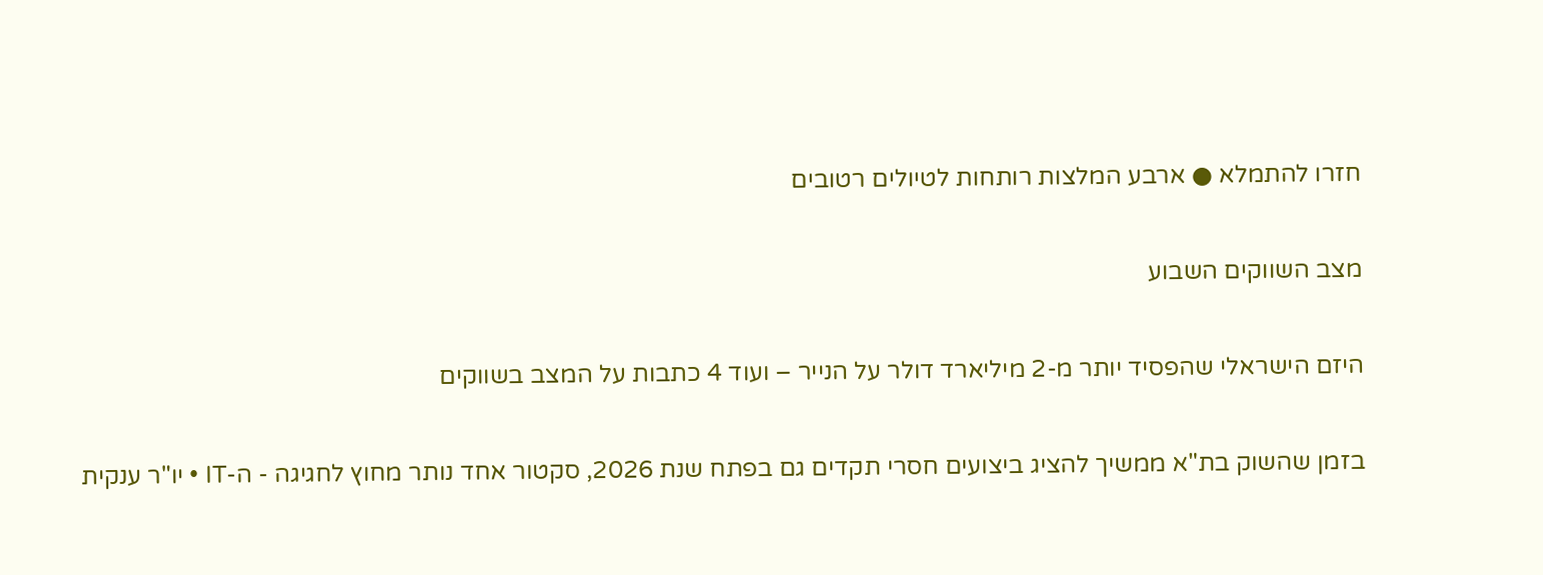חזרו להתמלא ● ארבע המלצות רותחות לטיולים רטובים

מצב השווקים השבוע

היזם הישראלי שהפסיד יותר מ-2 מיליארד דולר על הנייר – ועוד 4 כתבות על המצב בשווקים

בזמן שהשוק בת"א ממשיך להציג ביצועים חסרי תקדים גם בפתח שנת 2026, סקטור אחד נותר מחוץ לחגיגה - ה-IT • יו"ר ענקית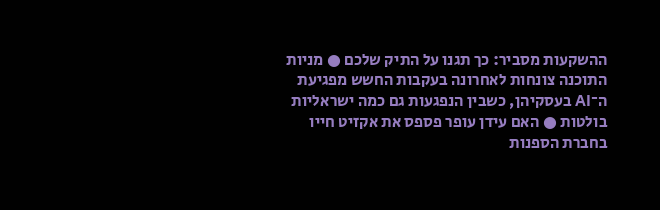ההשקעות מסביר: כך תגנו על התיק שלכם ● מניות התוכנה צונחות לאחרונה בעקבות החשש מפגיעת ה־AI בעסקיהן, כשבין הנפגעות גם כמה ישראליות בולטות ● האם עידן עופר פספס את אקזיט חייו בחברת הספנות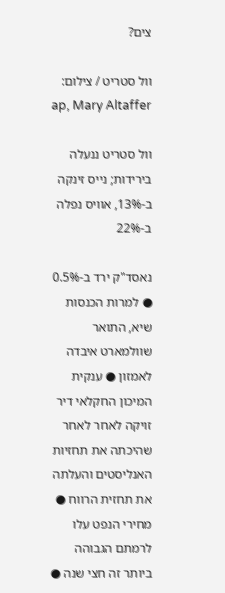צים?

וול סטריט / צילום: ap, Mary Altaffer

וול סטריט ננעלה בירידות; נייס זינקה ב-13%, אוויס נפלה ב-22%

נאסד"ק ירד ב-0.5% ● למרות הכנסות שיא, התואר שוולמארט איבדה לאמזון ● ענקית המיכון החקלאי דיר זויקה לאחר לאחר שהיכתה את תחזיות האנליסטים והעלתה את תחזית הרווח ●  מחירי הנפט עלו לרמתם הגבוהה ביותר זה חצי שנה ●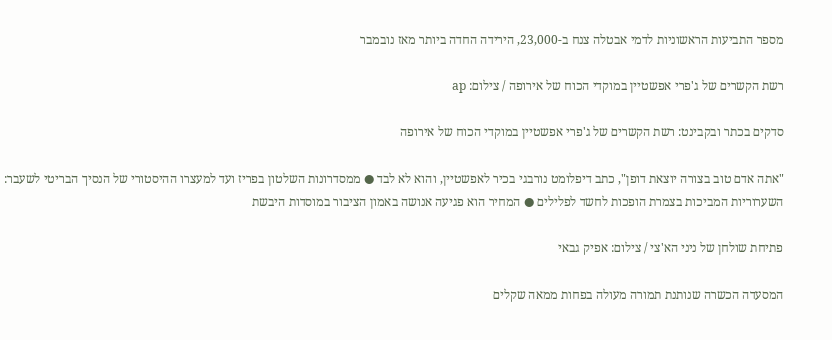מספר התביעות הראשוניות לדמי אבטלה צנח ב-23,000, הירידה החדה ביותר מאז נובמבר

רשת הקשרים של ג'פרי אפשטיין במוקדי הכוח של אירופה / צילום: ap

סדקים בכתר ובקבינט: רשת הקשרים של ג'פרי אפשטיין במוקדי הכוח של אירופה

"אתה אדם טוב בצורה יוצאת דופן", כתב דיפלומט נורבגי בכיר לאפשטיין, והוא לא לבד ● ממסדרונות השלטון בפריז ועד למעצרו ההיסטורי של הנסיך הבריטי לשעבר: השערוריות המביכות בצמרת הופכות לחשד לפלילים ● המחיר הוא פגיעה אנושה באמון הציבור במוסדות היבשת

פתיחת שולחן של ניני הא'צי / צילום: אפיק גבאי

המסעדה הכשרה שנותנת תמורה מעולה בפחות ממאה שקלים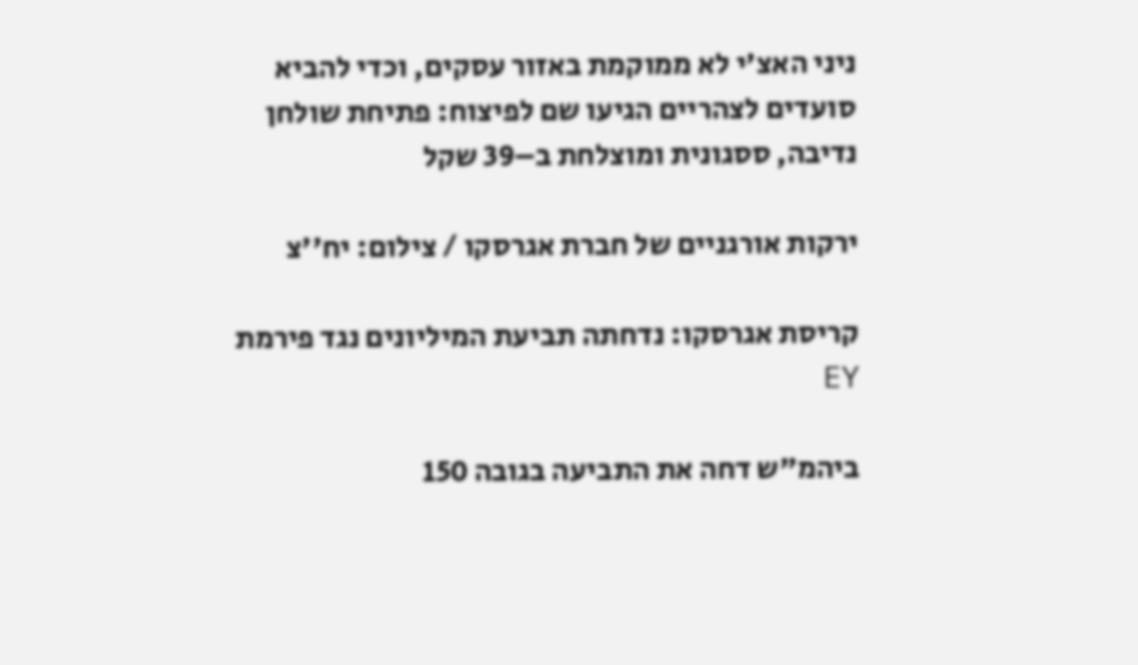ניני האצ'י לא ממוקמת באזור עסקים, וכדי להביא סועדים לצהריים הגיעו שם לפיצוח: פתיחת שולחן נדיבה, ססגונית ומוצלחת ב–39 שקל

ירקות אורגניים של חברת אגרסקו / צילום: יח''צ

קריסת אגרסקו: נדחתה תביעת המיליונים נגד פירמת EY

ביהמ"ש דחה את התביעה בגובה 150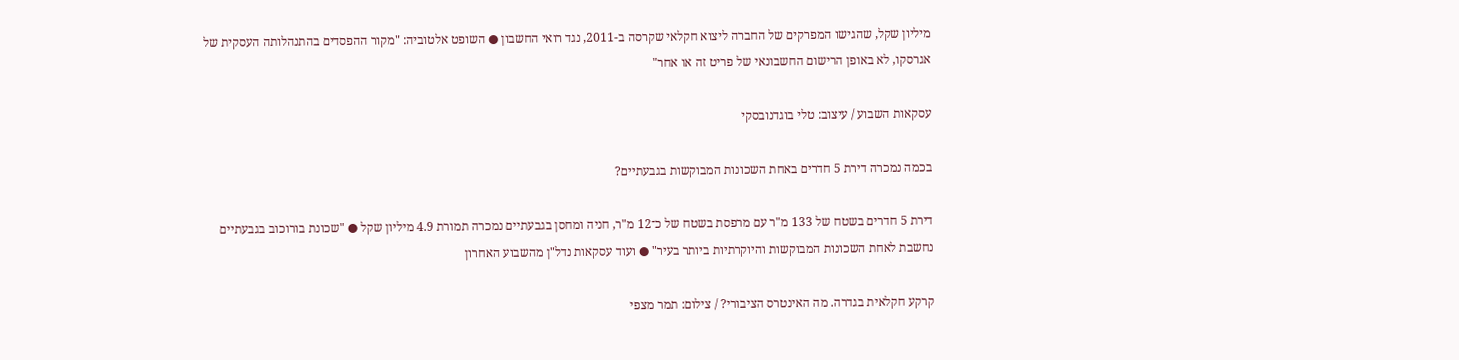מיליון שקל, שהגישו המפרקים של החברה ליצוא חקלאי שקרסה ב-2011, נגד רואי החשבון ● השופט אלטוביה: "מקור ההפסדים בהתנהלותה העסקית של אגרסקו, לא באופן הרישום החשבונאי של פריט זה או אחר"

עסקאות השבוע / עיצוב: טלי בוגדנובסקי

בכמה נמכרה דירת 5 חדרים באחת השכונות המבוקשות בגבעתיים?

דירת 5 חדרים בשטח של 133 מ"ר עם מרפסת בשטח של כ־12 מ"ר, חניה ומחסן בגבעתיים נמכרה תמורת 4.9 מיליון שקל ● "שכונת בורוכוב בגבעתיים נחשבת לאחת השכונות המבוקשות והיוקרתיות ביותר בעיר" ● ועוד עסקאות נדל"ן מהשבוע האחרון

קרקע חקלאית בגדרה. מה האינטרס הציבורי? / צילום: תמר מצפי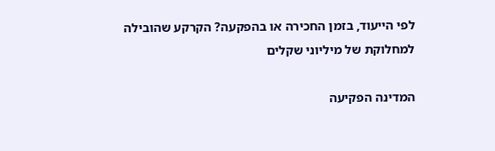לפי הייעוד, בזמן החכירה או בהפקעה? הקרקע שהובילה למחלוקת של מיליוני שקלים

המדינה הפקיעה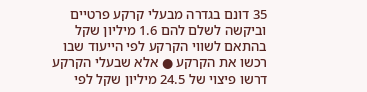35 דונם בגדרה מבעלי קרקע פרטיים וביקשה לשלם להם 1.6 מיליון שקל בהתאם לשווי הקרקע לפי הייעוד שבו רכשו את הקרקע ● אלא שבעלי הקרקע דרשו פיצוי של 24.5 מיליון שקל לפי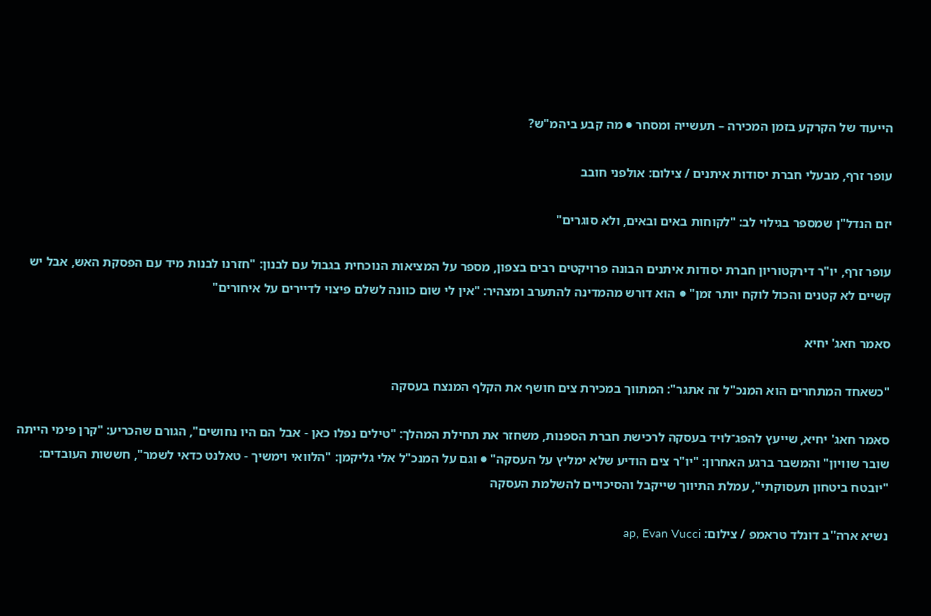הייעוד של הקרקע בזמן המכירה – תעשייה ומסחר ● מה קבע ביהמ"ש?

עופר זרף, מבעלי חברת יסודות איתנים / צילום: אולפני חובב

יזם הנדל"ן שמספר בגילוי לב: "לקוחות באים ובאים, ולא סוגרים"

עופר זרף, יו"ר דירקטוריון חברת יסודות איתנים הבונה פרויקטים רבים בצפון, מספר על המציאות הנוכחית בגבול עם לבנון: "חזרנו לבנות מיד עם הפסקת האש, אבל יש קשיים לא קטנים והכול לוקח יותר זמן" ● הוא דורש מהמדינה להתערב ומצהיר: "אין לי שום כוונה לשלם פיצוי לדיירים על איחורים"

סאמר חאג' יחיא

"כשאחד המתחרים הוא המנכ"ל זה אתגר": המתווך במכירת צים חושף את הקלף המנצח בעסקה

סאמר חאג' יחיא, שייעץ להפג־לויד בעסקה לרכישת חברת הספנות, משחזר את תחילת המהלך: "טילים נפלו כאן - אבל הם היו נחושים", הגורם שהכריע: "קרן פימי הייתה שובר שוויון" והמשבר ברגע האחרון: "יו"ר צים הודיע שלא ימליץ על העסקה" ● וגם על המנכ"ל אלי גליקמן: "הלוואי וימשיך - טאלנט כדאי לשמר", חששות העובדים: "יובטח ביטחון תעסוקתי", עמלת התיווך שייקבל והסיכויים להשלמת העסקה

נשיא ארה''ב דונלד טראמפ / צילום: ap, Evan Vucci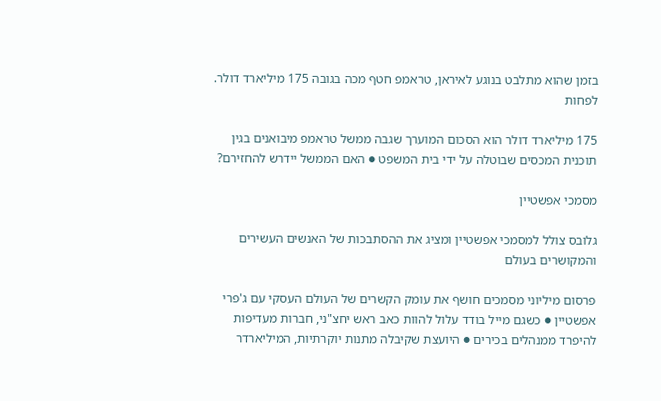בזמן שהוא מתלבט בנוגע לאיראן, טראמפ חטף מכה בגובה 175 מיליארד דולר. לפחות

175 מיליארד דולר הוא הסכום המוערך שגבה ממשל טראמפ מיבואנים בגין תוכנית המכסים שבוטלה על ידי בית המשפט ● האם הממשל יידרש להחזירם?

מסמכי אפשטיין

גלובס צולל למסמכי אפשטיין ומציג את ההסתבכות של האנשים העשירים והמקושרים בעולם

פרסום מיליוני מסמכים חושף את עומק הקשרים של העולם העסקי עם ג'פרי אפשטיין ● כשגם מייל בודד עלול להוות כאב ראש יחצ"ני, חברות מעדיפות להיפרד ממנהלים בכירים ● היועצת שקיבלה מתנות יוקרתיות, המיליארדר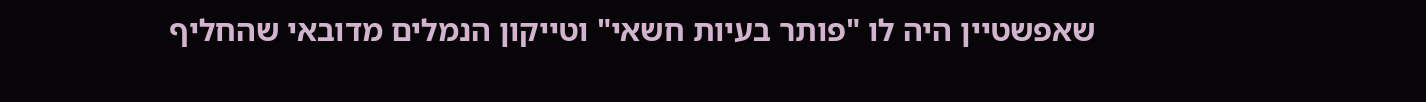שאפשטיין היה לו "פותר בעיות חשאי" וטייקון הנמלים מדובאי שהחליף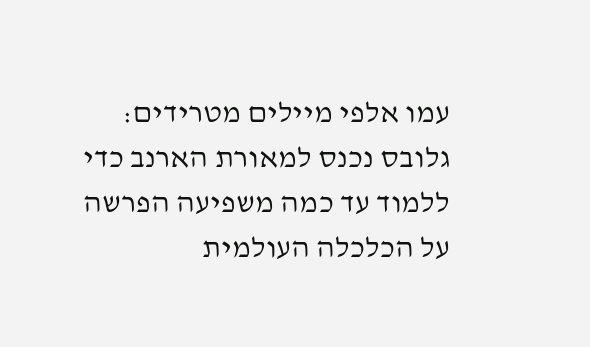עמו אלפי מיילים מטרידים: גלובס נכנס למאורת הארנב כדי ללמוד עד כמה משפיעה הפרשה על הכלכלה העולמית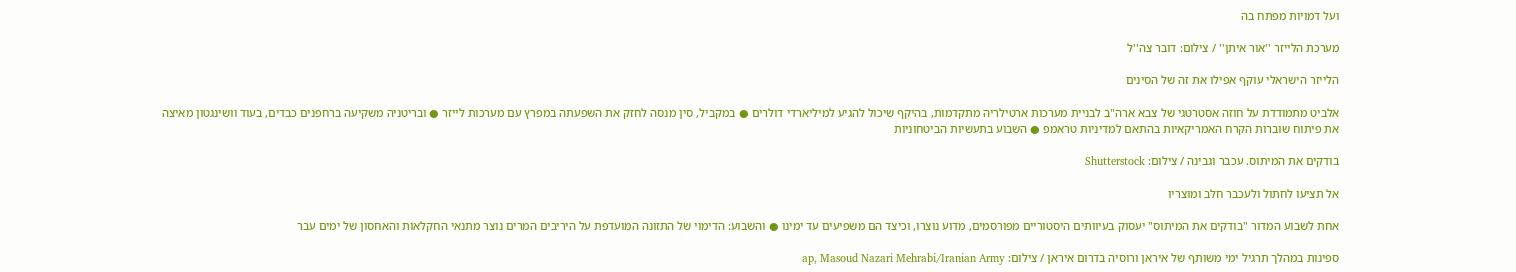ועל דמויות מפתח בה

מערכת הלייזר ''אור איתן'' / צילום: דובר צה''ל

הלייזר הישראלי עוקף אפילו את זה של הסינים

אלביט מתמודדת על חוזה אסטרטגי של צבא ארה"ב לבניית מערכות ארטילריה מתקדמות, בהיקף שיכול להגיע למיליארדי דולרים ● במקביל, סין מנסה לחזק את השפעתה במפרץ עם מערכות לייזר ● ובריטניה משקיעה ברחפנים כבדים, בעוד וושינגטון מאיצה את פיתוח שוברות הקרח האמריקאיות בהתאם למדיניות טראמפ ● השבוע בתעשיות הביטחוניות

בודקים את המיתוס. עכבר וגבינה / צילום: Shutterstock

אל תציעו לחתול ולעכבר חלב ומוצריו

אחת לשבוע המדור "בודקים את המיתוס" יעסוק בעיוותים היסטוריים מפורסמים, מדוע נוצרו, וכיצד הם משפיעים עד ימינו ● והשבוע: הדימוי של התזונה המועדפת על היריבים המרים נוצר מתנאי החקלאות והאחסון של ימים עבר

ספינות במהלך תרגיל ימי משותף של איראן ורוסיה בדרום איראן / צילום: ap, Masoud Nazari Mehrabi/Iranian Army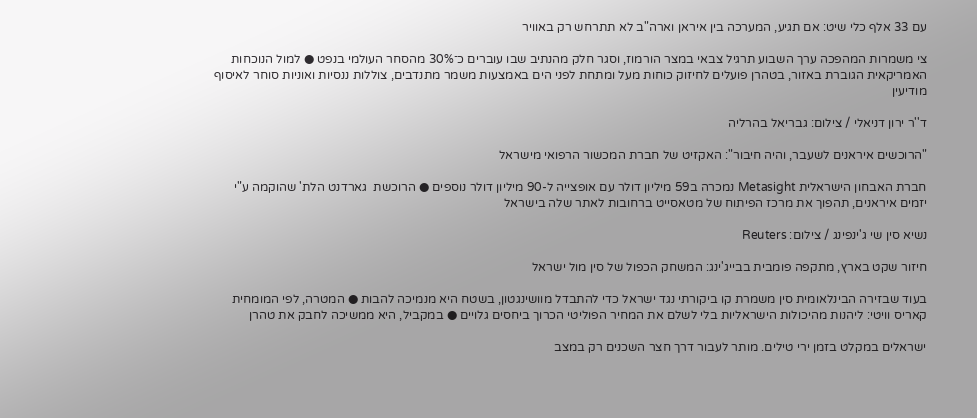עם 33 אלף כלי שיט: אם תגיע, המערכה בין איראן וארה"ב לא תתרחש רק באוויר

צי משמרות המהפכה ערך השבוע תרגיל צבאי במצר הורמוז, וסגר חלק מהנתיב שבו עוברים כ־30% מהסחר העולמי בנפט ● למול הנוכחות האמריקאית הגוברת באזור, בטהרן פועלים לחיזוק כוחות מעל ומתחת לפני הים באמצעות משמר מתנדבים, צוללות ננסיות ואוניות סוחר לאיסוף מודיעין

ד''ר ירון דניאלי / צילום: גבריאל בהרליה

"הרוכשים איראנים לשעבר, והיה חיבור": האקזיט של חברת המכשור הרפואי מישראל

חברת האבחון הישראלית Metasight נמכרה ב59 מיליון דולר עם אופצייה ל-90 מיליון דולר נוספים ● הרוכשת  גארדנט הלת' שהוקמה ע"י יזמים איראנים, תהפוך את מרכז הפיתוח של מטאסייט ברחובות לאתר שלה בישראל

נשיא סין שי ג'ינפינג / צילום: Reuters

חיזור שקט בארץ, מתקפה פומבית בבייג'ינג: המשחק הכפול של סין מול ישראל

בעוד שבזירה הבינלאומית סין משמרת קו ביקורתי נגד ישראל כדי להתבדל מוושינגטון, בשטח היא מנמיכה להבות ● המטרה, לפי המומחית קאריס וויטי: ליהנות מהיכולות הישראליות בלי לשלם את המחיר הפוליטי הכרוך ביחסים גלויים ● במקביל, היא ממשיכה לחבק את טהרן

ישראלים במקלט בזמן ירי טילים. מותר לעבור דרך חצר השכנים רק במצב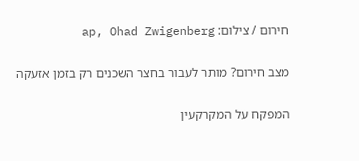חירום / צילום: ap, Ohad Zwigenberg

מצב חירום? מותר לעבור בחצר השכנים רק בזמן אזעקה

המפקח על המקרקעין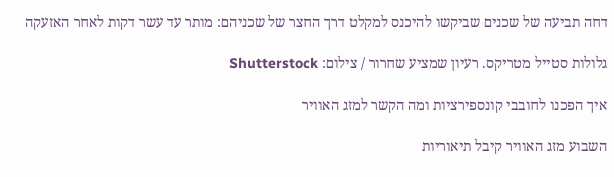דחה תביעה של שכנים שביקשו להיכנס למקלט דרך החצר של שכניהם: מותר עד עשר דקות לאחר האזעקה

גלולות סטייל מטריקס. רעיון שמציע שחרור / צילום: Shutterstock

איך הפכנו לחובבי קונספירציות ומה הקשר למזג האוויר

השבוע מזג האוויר קיבל תיאוריות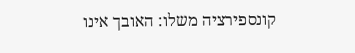קונספירציה משלו: האובך אינו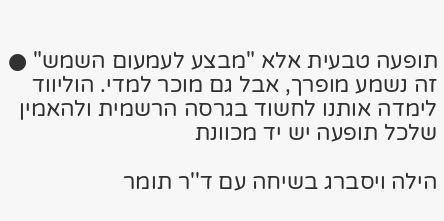תופעה טבעית אלא "מבצע לעמעום השמש" ● זה נשמע מופרך, אבל גם מוכר למדי. הוליווד לימדה אותנו לחשוד בגרסה הרשמית ולהאמין שלכל תופעה יש יד מכוונת

הילה ויסברג בשיחה עם ד''ר תומר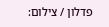פדלון / צילום: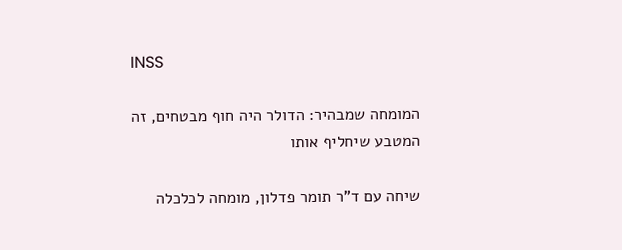INSS

המומחה שמבהיר: הדולר היה חוף מבטחים, זה המטבע שיחליף אותו

שיחה עם ד"ר תומר פדלון, מומחה לכלכלה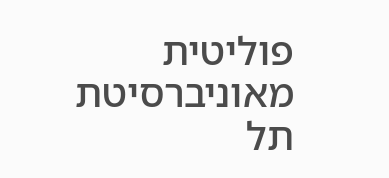פוליטית מאוניברסיטת תל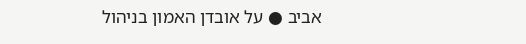אביב ● על אובדן האמון בניהול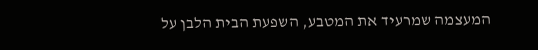המעצמה שמרעיד את המטבע, השפעת הבית הלבן על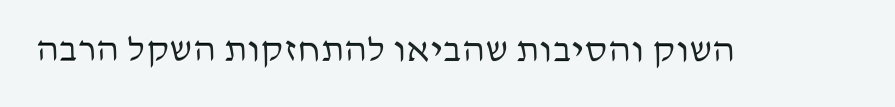השוק והסיבות שהביאו להתחזקות השקל הרבה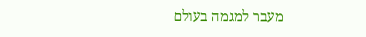מעבר למגמה בעולם